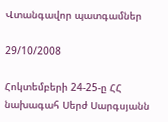Վտանգավոր պատգամներ

29/10/2008

Հոկտեմբերի 24-25-ը ՀՀ նախագահ Սերժ Սարգսյանն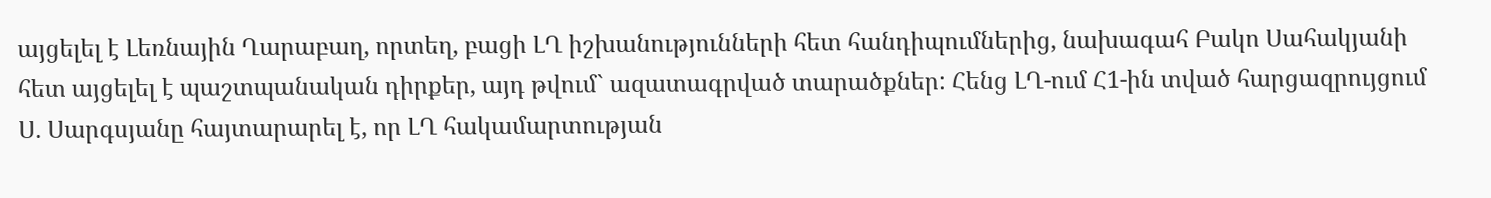այցելել է Լեռնային Ղարաբաղ, որտեղ, բացի ԼՂ իշխանությունների հետ հանդիպումներից, նախագահ Բակո Սահակյանի հետ այցելել է պաշտպանական դիրքեր, այդ թվում` ազատագրված տարածքներ: Հենց ԼՂ-ում Հ1-ին տված հարցազրույցում Ս. Սարգսյանը հայտարարել է, որ ԼՂ հակամարտության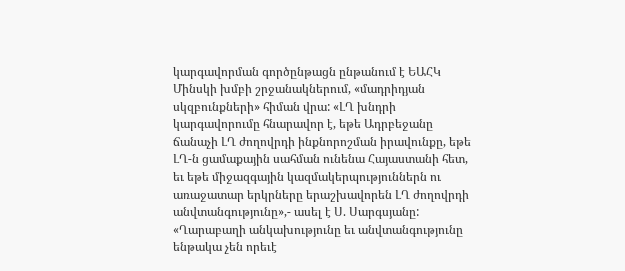կարգավորման գործընթացն ընթանում է ԵԱՀԿ Մինսկի խմբի շրջանակներում, «մադրիդյան սկզբունքների» հիման վրա: «ԼՂ խնդրի կարգավորումը հնարավոր է, եթե Ադրբեջանը ճանաչի ԼՂ ժողովրդի ինքնորոշման իրավունքը, եթե ԼՂ-ն ցամաքային սահման ունենա Հայաստանի հետ, եւ եթե միջազգային կազմակերպություններն ու առաջատար երկրները երաշխավորեն ԼՂ ժողովրդի անվտանգությունը»,- ասել է Ս. Սարգսյանը: «Ղարաբաղի անկախությունը եւ անվտանգությունը ենթակա չեն որեւէ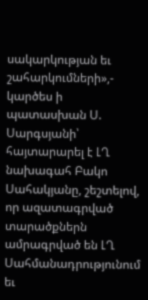սակարկության եւ շահարկումների»,- կարծես ի պատասխան Ս. Սարգսյանի՝ հայտարարել է ԼՂ նախագահ Բակո Սահակյանը, շեշտելով, որ ազատագրված տարածքներն ամրագրված են ԼՂ Սահմանադրությունում եւ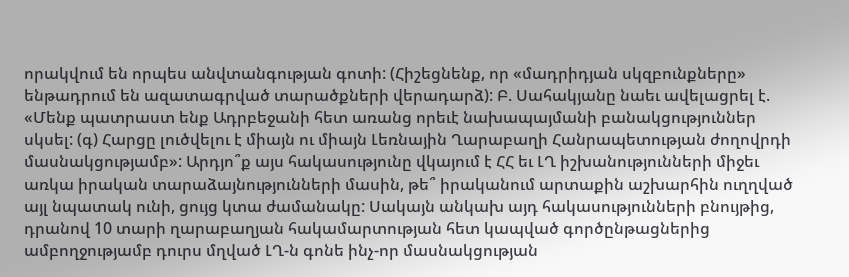որակվում են որպես անվտանգության գոտի: (Հիշեցնենք, որ «մադրիդյան սկզբունքները» ենթադրում են ազատագրված տարածքների վերադարձ): Բ. Սահակյանը նաեւ ավելացրել է. «Մենք պատրաստ ենք Ադրբեջանի հետ առանց որեւէ նախապայմանի բանակցություններ սկսել: (գ) Հարցը լուծվելու է միայն ու միայն Լեռնային Ղարաբաղի Հանրապետության ժողովրդի մասնակցությամբ»: Արդյո՞ք այս հակասությունը վկայում է ՀՀ եւ ԼՂ իշխանությունների միջեւ առկա իրական տարաձայնությունների մասին, թե՞ իրականում արտաքին աշխարհին ուղղված այլ նպատակ ունի, ցույց կտա ժամանակը: Սակայն անկախ այդ հակասությունների բնույթից, դրանով 10 տարի ղարաբաղյան հակամարտության հետ կապված գործընթացներից ամբողջությամբ դուրս մղված ԼՂ-ն գոնե ինչ-որ մասնակցության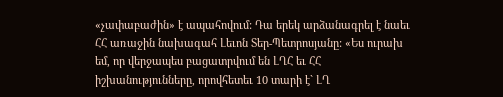«չափաբաժին» է ապահովում: Դա երեկ արձանագրել է նաեւ ՀՀ առաջին նախագահ Լեւոն Տեր-Պետրոսյանը: «Ես ուրախ եմ, որ վերջապես բացատրվում են ԼՂՀ եւ ՀՀ իշխանությունները, որովհետեւ 10 տարի է` ԼՂ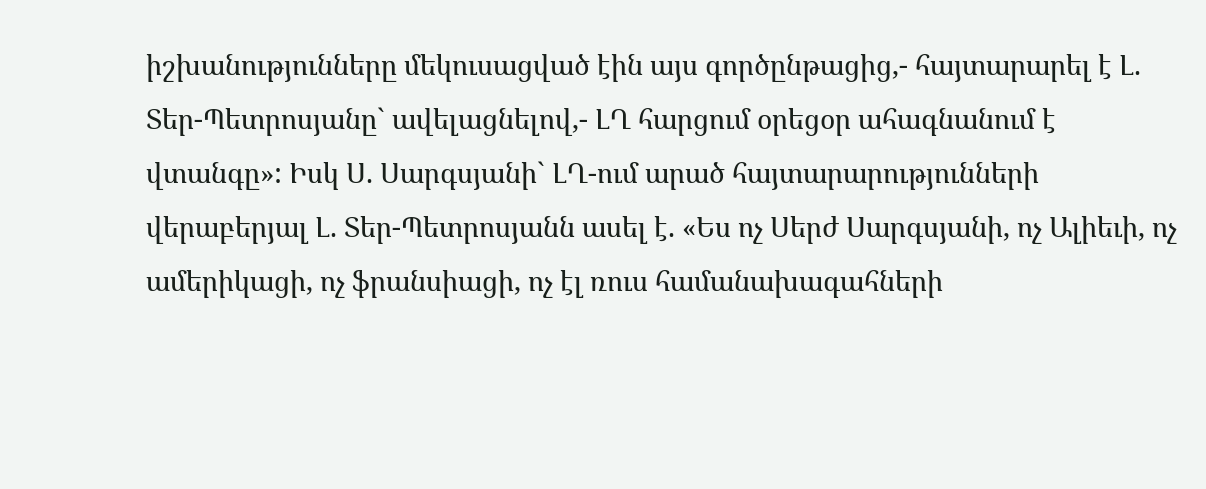իշխանությունները մեկուսացված էին այս գործընթացից,- հայտարարել է Լ. Տեր-Պետրոսյանը` ավելացնելով,- ԼՂ հարցում օրեցօր ահագնանում է վտանգը»: Իսկ Ս. Սարգսյանի` ԼՂ-ում արած հայտարարությունների վերաբերյալ Լ. Տեր-Պետրոսյանն ասել է. «Ես ոչ Սերժ Սարգսյանի, ոչ Ալիեւի, ոչ ամերիկացի, ոչ ֆրանսիացի, ոչ էլ ռուս համանախագահների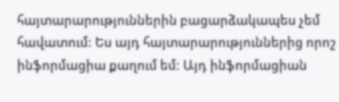հայտարարություններին բացարձակապես չեմ հավատում: Ես այդ հայտարարություններից որոշ ինֆորմացիա քաղում եմ: Այդ ինֆորմացիան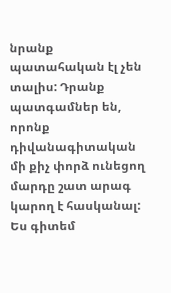նրանք պատահական էլ չեն տալիս: Դրանք պատգամներ են, որոնք դիվանագիտական մի քիչ փորձ ունեցող մարդը շատ արագ կարող է հասկանալ: Ես գիտեմ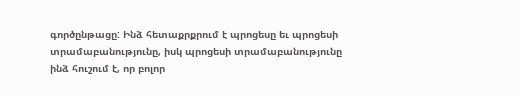գործընթացը: Ինձ հետաքրքրում է պրոցեսը եւ պրոցեսի տրամաբանությունը, իսկ պրոցեսի տրամաբանությունը ինձ հուշում է, որ բոլոր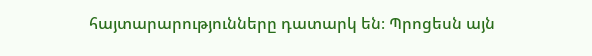հայտարարությունները դատարկ են։ Պրոցեսն այն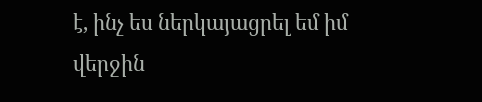է, ինչ ես ներկայացրել եմ իմ վերջին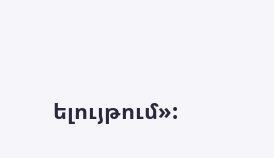ելույթում»: